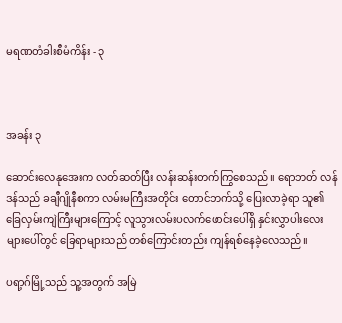မရဏတံခါးစီမံကိန်း - ၃



အခန်း ၃

ဆောင်းလေနုအေးက လတ်ဆတ်ပြီး လန်းဆန်းတက်ကြွစေသည်။ ရောဘတ် လန်ဒန်သည် ခချီဂျိုနီစကာ လမ်းမကြီးအတိုင်း တောင်ဘက်သို့ ပြေးလာခဲ့ရာ သူ၏ ခြေလှမ်းကျဲကြီးများကြောင့် လူသွားလမ်းပလက်ဖောင်းပေါ်ရှိ နှင်းလွှာပါးလေးများပေါ်တွင် ခြေရာများသည် တစ်ကြောင်းတည်း ကျန်ရစ်နေခဲ့လေသည်။

ပရာ့ဂ်မြို့သည် သူ့အတွက် အမြဲ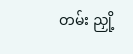တမ်း ညှို့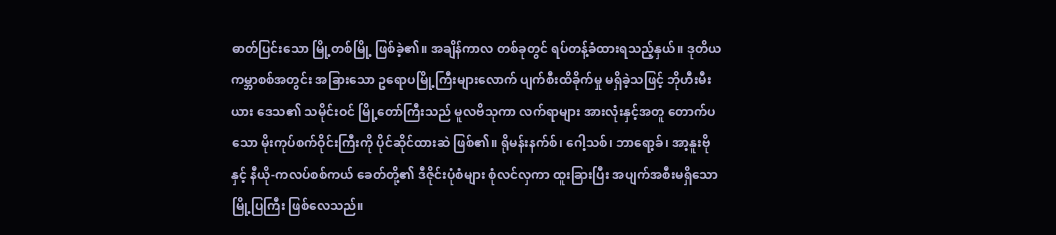ဓာတ်ပြင်းသော မြို့တစ်မြို့ ဖြစ်ခဲ့၏။ အချိန်ကာလ တစ်ခုတွင် ရပ်တန့်ခံထားရသည့်နှယ်။ ဒုတိယကမ္ဘာစစ်အတွင်း အခြားသော ဥရောပမြို့ကြီးများလောက် ပျက်စီးထိခိုက်မှု မရှိခဲ့သဖြင့် ဘိုဟီးမီးယား ဒေသ၏ သမိုင်းဝင် မြို့တော်ကြီးသည် မူလဗိသုကာ လက်ရာများ အားလုံးနှင့်အတူ တောက်ပသော မိုးကုပ်စက်ဝိုင်းကြီးကို ပိုင်ဆိုင်ထားဆဲ ဖြစ်၏။ ရိုမန်းနက်စ်၊ ဂေါ့သစ်၊ ဘာရော့ခ်၊ အာ့နူးဗို နှင့် နီယို-ကလပ်စစ်ကယ် ခေတ်တို့၏ ဒီဇိုင်းပုံစံများ စုံလင်လှကာ ထူးခြားပြီး အပျက်အစီးမရှိသော မြို့ပြကြီး ဖြစ်လေသည်။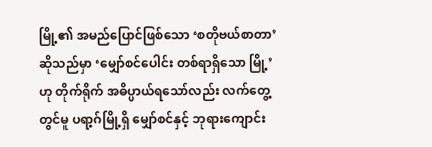မြို့၏ အမည်ပြောင်ဖြစ်သော ‘စတိုဗယ်စာတာ’ ဆိုသည်မှာ ‘မျှော်စင်ပေါင်း တစ်ရာရှိသော မြို့’ ဟု တိုက်ရိုက် အဓိပ္ပာယ်ရသော်လည်း လက်တွေ့တွင်မူ ပရာ့ဂ်မြို့ရှိ မျှော်စင်နှင့် ဘုရားကျောင်း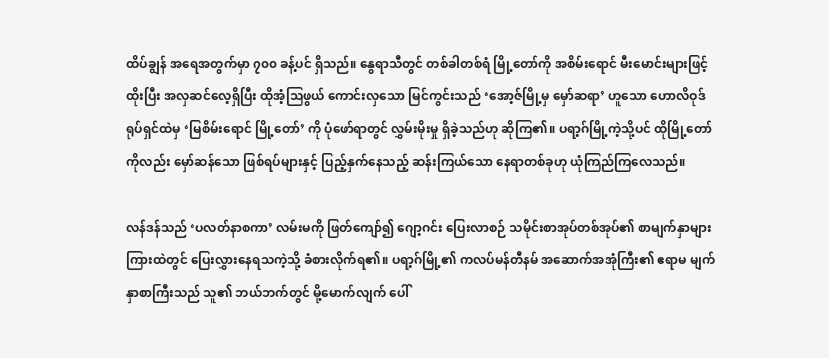ထိပ်ချွန် အရေအတွက်မှာ ၇၀၀ ခန့်ပင် ရှိသည်။ နွေရာသီတွင် တစ်ခါတစ်ရံ မြို့တော်ကို အစိမ်းရောင် မီးမောင်းများဖြင့် ထိုးပြီး အလှဆင်လေ့ရှိပြီး ထိုအံ့သြဖွယ် ကောင်းလှသော မြင်ကွင်းသည် ‘အော့ဇ်မြို့မှ မှော်ဆရာ’ ဟူသော ဟောလိဝုဒ် ရုပ်ရှင်ထဲမှ ‘မြစိမ်းရောင် မြို့တော်’ ကို ပုံဖော်ရာတွင် လွှမ်းမိုးမှု ရှိခဲ့သည်ဟု ဆိုကြ၏။ ပရာ့ဂ်မြို့ကဲ့သို့ပင် ထိုမြို့တော်ကိုလည်း မှော်ဆန်သော ဖြစ်ရပ်များနှင့် ပြည့်နှက်နေသည့် ဆန်းကြယ်သော နေရာတစ်ခုဟု ယုံကြည်ကြလေသည်။

လန်ဒန်သည် ‘ပလတ်နာစကာ’ လမ်းမကို ဖြတ်ကျော်၍ ဂျော့ဂင်း ပြေးလာစဉ် သမိုင်းစာအုပ်တစ်အုပ်၏ စာမျက်နှာများကြားထဲတွင် ပြေးလွှားနေရသကဲ့သို့ ခံစားလိုက်ရ၏။ ပရာ့ဂ်မြို့၏ ကလပ်မန်တီနမ် အဆောက်အအုံကြီး၏ ဧရာမ မျက်နှာစာကြီးသည် သူ၏ ဘယ်ဘက်တွင် မို့မောက်လျက် ပေါ်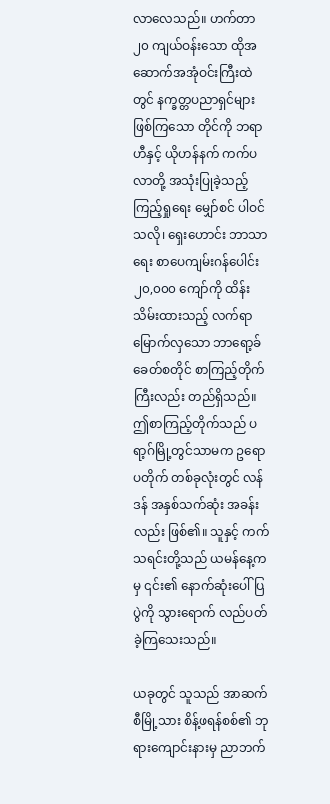လာလေသည်။ ဟက်တာ ၂၀ ကျယ်ဝန်းသော ထိုအဆောက်အအုံဝင်းကြီးထဲတွင် နက္ခတ္တပညာရှင်များ ဖြစ်ကြသော တိုင်ကို ဘရာဟီနှင့် ယိုဟန်နက် ကက်ပလာတို့ အသုံးပြုခဲ့သည့် ကြည့်ရှုရေး မျှော်စင် ပါဝင်သလို၊ ရှေးဟောင်း ဘာသာရေး စာပေကျမ်းဂန်ပေါင်း ၂၀,၀၀၀ ကျော်ကို ထိန်းသိမ်းထားသည့် လက်ရာမြောက်လှသော ဘာရော့ခ်ခေတ်စတိုင် စာကြည့်တိုက်ကြီးလည်း တည်ရှိသည်။ ဤစာကြည့်တိုက်သည် ပရာ့ဂ်မြို့တွင်သာမက ဥရောပတိုက် တစ်ခုလုံးတွင် လန်ဒန် အနှစ်သက်ဆုံး အခန်းလည်း ဖြစ်၏။ သူနှင့် ကက်သရင်းတို့သည် ယမန်နေ့ကမှ ၎င်း၏ နောက်ဆုံးပေါ် ပြပွဲကို သွားရောက် လည်ပတ်ခဲ့ကြသေးသည်။

ယခုတွင် သူသည် အာဆက်စီမြို့သား စိန့်ဖရန်စစ်၏ ဘုရားကျောင်းနားမှ ညာဘက်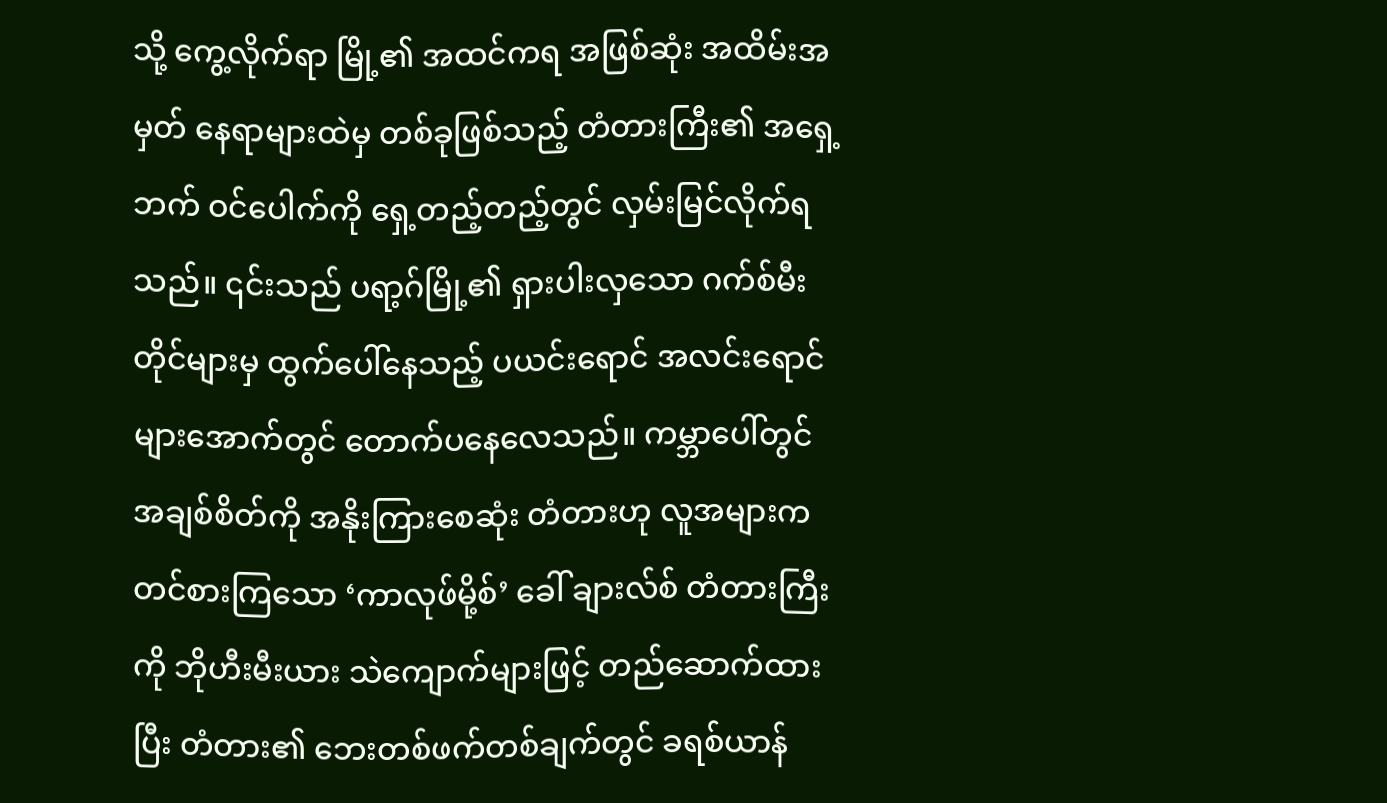သို့ ကွေ့လိုက်ရာ မြို့၏ အထင်ကရ အဖြစ်ဆုံး အထိမ်းအမှတ် နေရာများထဲမှ တစ်ခုဖြစ်သည့် တံတားကြီး၏ အရှေ့ဘက် ဝင်ပေါက်ကို ရှေ့တည့်တည့်တွင် လှမ်းမြင်လိုက်ရသည်။ ၎င်းသည် ပရာ့ဂ်မြို့၏ ရှားပါးလှသော ဂက်စ်မီးတိုင်များမှ ထွက်ပေါ်နေသည့် ပယင်းရောင် အလင်းရောင်များအောက်တွင် တောက်ပနေလေသည်။ ကမ္ဘာပေါ်တွင် အချစ်စိတ်ကို အနိုးကြားစေဆုံး တံတားဟု လူအများက တင်စားကြသော ‘ကာလုဖ်မို့စ်’ ခေါ် ချားလ်စ် တံတားကြီးကို ဘိုဟီးမီးယား သဲကျောက်များဖြင့် တည်ဆောက်ထားပြီး တံတား၏ ဘေးတစ်ဖက်တစ်ချက်တွင် ခရစ်ယာန်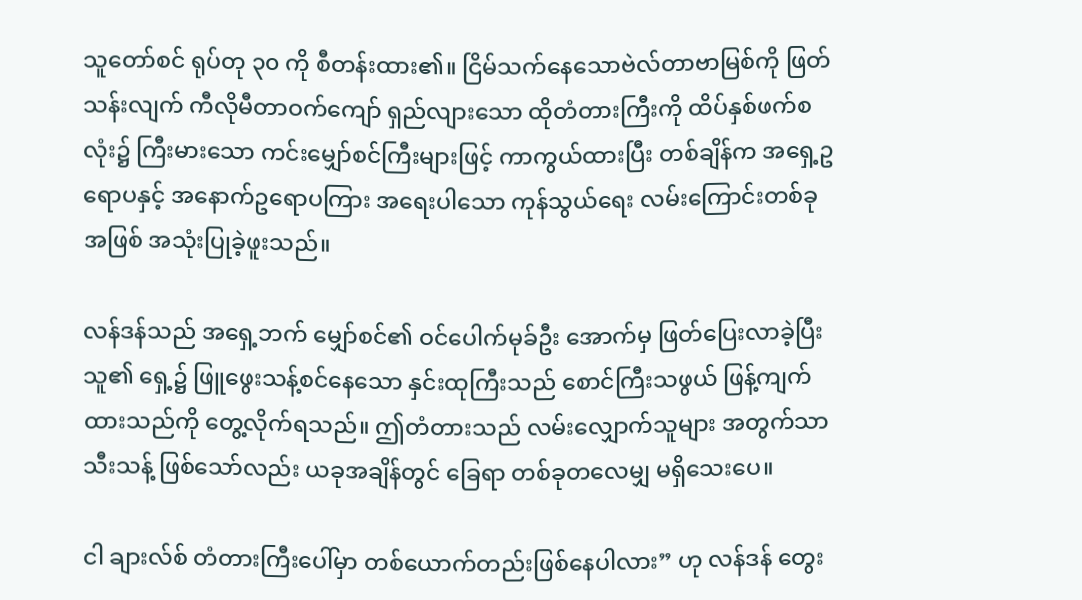သူတော်စင် ရုပ်တု ၃၀ ကို စီတန်းထား၏။ ငြိမ်သက်နေသောဗဲလ်တာဗာမြစ်ကို ဖြတ်သန်းလျက် ကီလိုမီတာဝက်ကျော် ရှည်လျားသော ထိုတံတားကြီးကို ထိပ်နှစ်ဖက်စလုံး၌ ကြီးမားသော ကင်းမျှော်စင်ကြီးများဖြင့် ကာကွယ်ထားပြီး တစ်ချိန်က အရှေ့ဥရောပနှင့် အနောက်ဥရောပကြား အရေးပါသော ကုန်သွယ်ရေး လမ်းကြောင်းတစ်ခု အဖြစ် အသုံးပြုခဲ့ဖူးသည်။

လန်ဒန်သည် အရှေ့ဘက် မျှော်စင်၏ ဝင်ပေါက်မုခ်ဦး အောက်မှ ဖြတ်ပြေးလာခဲ့ပြီး သူ၏ ရှေ့၌ ဖြူဖွေးသန့်စင်နေသော နှင်းထုကြီးသည် စောင်ကြီးသဖွယ် ဖြန့်ကျက်ထားသည်ကို တွေ့လိုက်ရသည်။ ဤတံတားသည် လမ်းလျှောက်သူများ အတွက်သာ သီးသန့် ဖြစ်သော်လည်း ယခုအချိန်တွင် ခြေရာ တစ်ခုတလေမျှ မရှိသေးပေ။

ငါ ချားလ်စ် တံတားကြီးပေါ်မှာ တစ်ယောက်တည်းဖြစ်နေပါလား” ဟု လန်ဒန် တွေး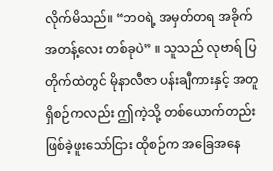လိုက်မိသည်။ “ဘဝရဲ့ အမှတ်တရ အခိုက်အတန့်လေး တစ်ခုပဲ” ။ သူသည် လုဗာရ် ပြတိုက်ထဲတွင် မိုနာလီဇာ ပန်းချီကားနှင့် အတူရှိစဉ်ကလည်း ဤကဲ့သို့ တစ်ယောက်တည်း ဖြစ်ခဲ့ဖူးသော်ငြား ထိုစဉ်က အခြေအနေ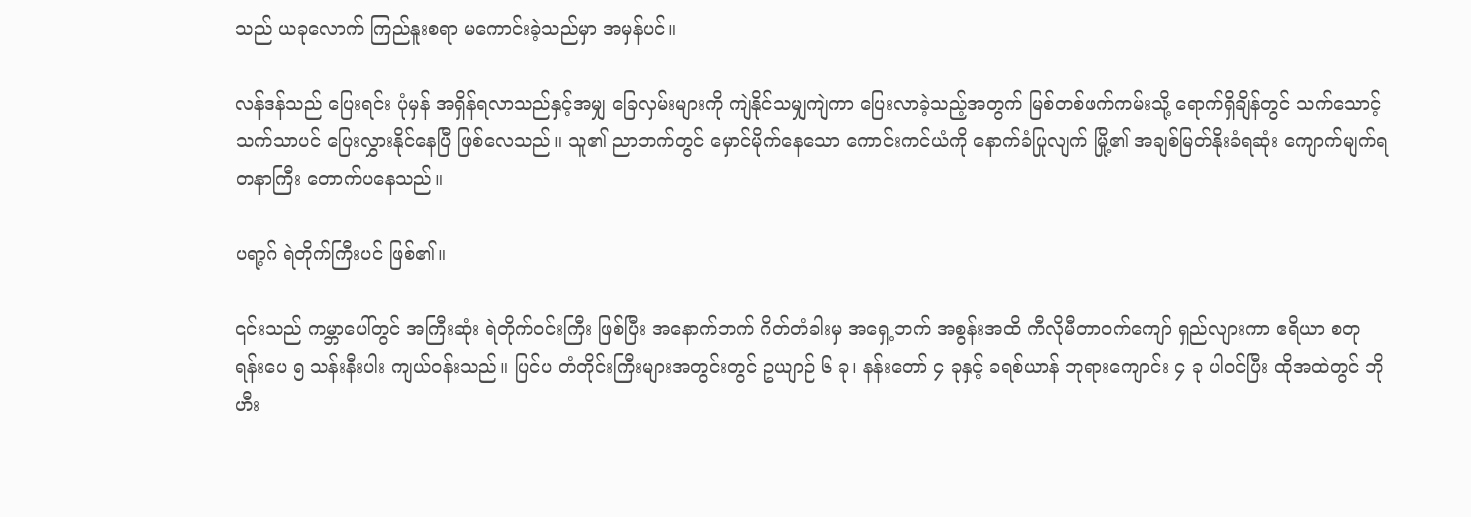သည် ယခုလောက် ကြည်နူးစရာ မကောင်းခဲ့သည်မှာ အမှန်ပင်။

လန်ဒန်သည် ပြေးရင်း ပုံမှန် အရှိန်ရလာသည်နှင့်အမျှ ခြေလှမ်းများကို ကျဲနိုင်သမျှကျဲကာ ပြေးလာခဲ့သည့်အတွက် မြစ်တစ်ဖက်ကမ်းသို့ ရောက်ရှိချိန်တွင် သက်သောင့်သက်သာပင် ပြေးလွှားနိုင်နေပြီ ဖြစ်လေသည်။ သူ၏ ညာဘက်တွင် မှောင်မိုက်နေသော ကောင်းကင်ယံကို နောက်ခံပြုလျက် မြို့၏ အချစ်မြတ်နိုးခံရဆုံး ကျောက်မျက်ရတနာကြီး တောက်ပနေသည်။

ပရာ့ဂ် ရဲတိုက်ကြီးပင် ဖြစ်၏။

၎င်းသည် ကမ္ဘာပေါ်တွင် အကြီးဆုံး ရဲတိုက်ဝင်းကြီး ဖြစ်ပြီး အနောက်ဘက် ဂိတ်တံခါးမှ အရှေ့ဘက် အစွန်းအထိ ကီလိုမီတာဝက်ကျော် ရှည်လျားကာ ဧရိယာ စတုရန်းပေ ၅ သန်းနီးပါး ကျယ်ဝန်းသည်။ ပြင်ပ တံတိုင်းကြီးများအတွင်းတွင် ဥယျာဉ် ၆ ခု၊ နန်းတော် ၄ ခုနှင့် ခရစ်ယာန် ဘုရားကျောင်း ၄ ခု ပါဝင်ပြီး ထိုအထဲတွင် ဘိုဟီး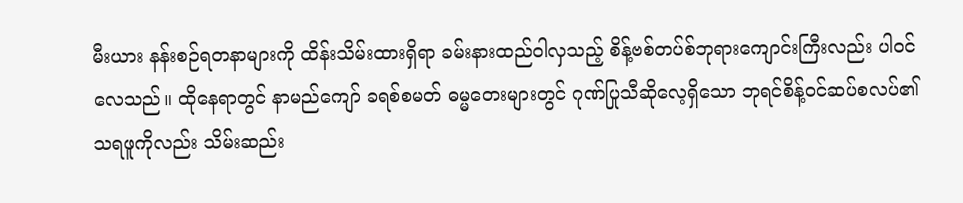မီးယား နန်းစဉ်ရတနာများကို ထိန်းသိမ်းထားရှိရာ ခမ်းနားထည်ဝါလှသည့် စိန့်ဗစ်တပ်စ်ဘုရားကျောင်းကြီးလည်း ပါဝင်လေသည်။ ထိုနေရာတွင် နာမည်ကျော် ခရစ်စမတ် ဓမ္မတေးများတွင် ဂုဏ်ပြုသီဆိုလေ့ရှိသော ဘုရင်စိန့်၀င်ဆပ်စလပ်၏ သရဖူကိုလည်း သိမ်းဆည်း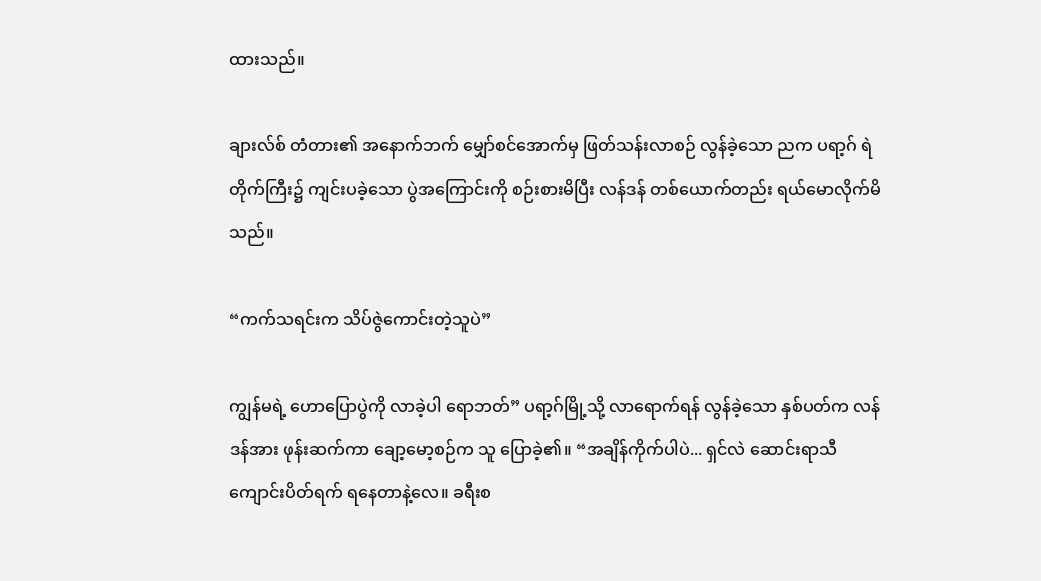ထားသည်။

ချားလ်စ် တံတား၏ အနောက်ဘက် မျှော်စင်အောက်မှ ဖြတ်သန်းလာစဉ် လွန်ခဲ့သော ညက ပရာ့ဂ် ရဲတိုက်ကြီး၌ ကျင်းပခဲ့သော ပွဲအကြောင်းကို စဉ်းစားမိပြီး လန်ဒန် တစ်ယောက်တည်း ရယ်မောလိုက်မိသည်။

“ကက်သရင်းက သိပ်ဇွဲကောင်းတဲ့သူပဲ”

ကျွန်မရဲ့ ဟောပြောပွဲကို လာခဲ့ပါ ရောဘတ်” ပရာ့ဂ်မြို့သို့ လာရောက်ရန် လွန်ခဲ့သော နှစ်ပတ်က လန်ဒန်အား ဖုန်းဆက်ကာ ချော့မော့စဉ်က သူ ပြောခဲ့၏။ “အချိန်ကိုက်ပါပဲ... ရှင်လဲ ဆောင်းရာသီ ကျောင်းပိတ်ရက် ရနေတာနဲ့လေ။ ခရီးစ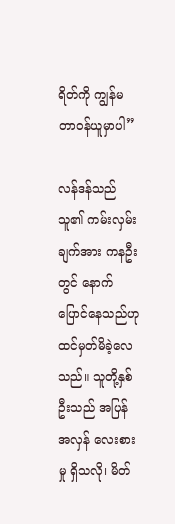ရိတ်ကို ကျွန်မ တာဝန်ယူမှာပါ”

လန်ဒန်သည် သူ၏ ကမ်းလှမ်းချက်အား ကနဦးတွင် နောက်ပြောင်နေသည်ဟု ထင်မှတ်မိခဲ့လေသည်။ သူတို့နှစ်ဦးသည် အပြန်အလှန် လေးစားမှု ရှိသလို၊ မိတ်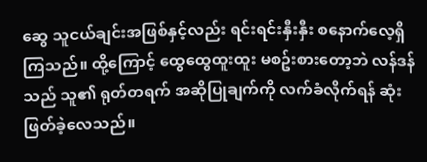ဆွေ သူငယ်ချင်းအဖြစ်နှင့်လည်း ရင်းရင်းနှီးနှီး စနောက်လေ့ရှိကြသည်။ ထို့ကြောင့် ထွေထွေထူးထူး မစဥ်းစားတော့ဘဲ လန်ဒန်သည် သူ၏ ရုတ်တရက် အဆိုပြုချက်ကို လက်ခံလိုက်ရန် ဆုံးဖြတ်ခဲ့လေသည်။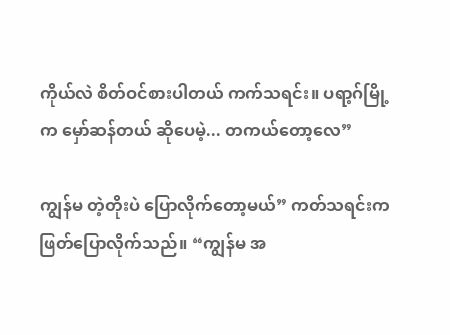ကိုယ်လဲ စိတ်ဝင်စားပါတယ် ကက်သရင်း။ ပရာ့ဂ်မြို့က မှော်ဆန်တယ် ဆိုပေမဲ့... တကယ်တော့လေ”

ကျွန်မ တဲ့တိုးပဲ ပြောလိုက်တော့မယ်” ကတ်သရင်းက ဖြတ်ပြောလိုက်သည်။ “ကျွန်မ အ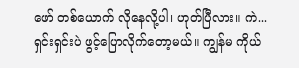ဖော် တစ်ယောက် လိုနေလို့ပါ၊ ဟုတ်ပြီလား။ ကဲ... ရှင်းရှင်းပဲ ဖွင့်ပြောလိုက်တော့မယ်။ ကျွန်မ ကိုယ်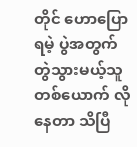တိုင် ဟောပြောရမဲ့ ပွဲအတွက် တွဲသွားမယ့်သူတစ်ယောက် လိုနေတာ သိပြီ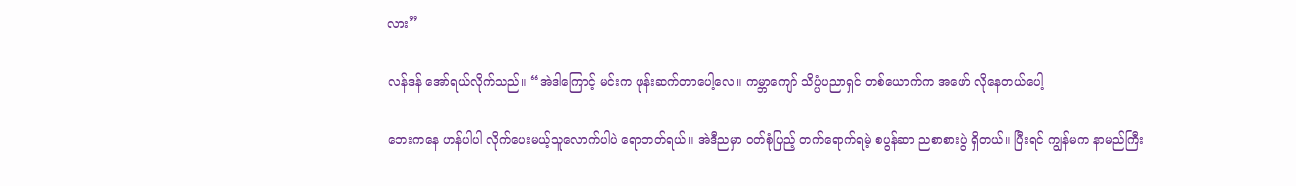လား”

လန်ဒန် အော်ရယ်လိုက်သည်။ “အဲဒါကြောင့် မင်းက ဖုန်းဆက်တာပေါ့လေ။ ကမ္ဘာကျော် သိပ္ပံပညာရှင် တစ်ယောက်က အဖော် လိုနေတယ်ပေါ့

ဘေးကနေ ဟန်ပါပါ လိုက်ပေးမယ့်သူလောက်ပါပဲ ရောဘတ်ရယ်။ အဲဒီညမှာ ဝတ်စုံပြည့် တက်ရောက်ရမဲ့ စပွန်ဆာ ညစာစားပွဲ ရှိတယ်။ ပြီးရင် ကျွန်မက နာမည်ကြီး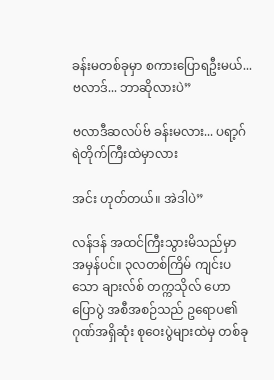ခန်းမတစ်ခုမှာ စကားပြောရဦးမယ်... ဗလာဒ်... ဘာဆိုလားပဲ”

ဗလာဒီဆလပ်ဗ် ခန်းမလား... ပရာ့ဂ် ရဲတိုက်ကြီးထဲမှာလား

အင်း ဟုတ်တယ်။ အဲဒါပဲ”

လန်ဒန် အထင်ကြီးသွားမိသည်မှာ အမှန်ပင်။ ၃လတစ်ကြိမ် ကျင်းပသော ချားလ်စ် တက္ကသိုလ် ဟောပြောပွဲ အစီအစဉ်သည် ဥရောပ၏ ဂုဏ်အရှိဆုံး စုဝေးပွဲများထဲမှ တစ်ခု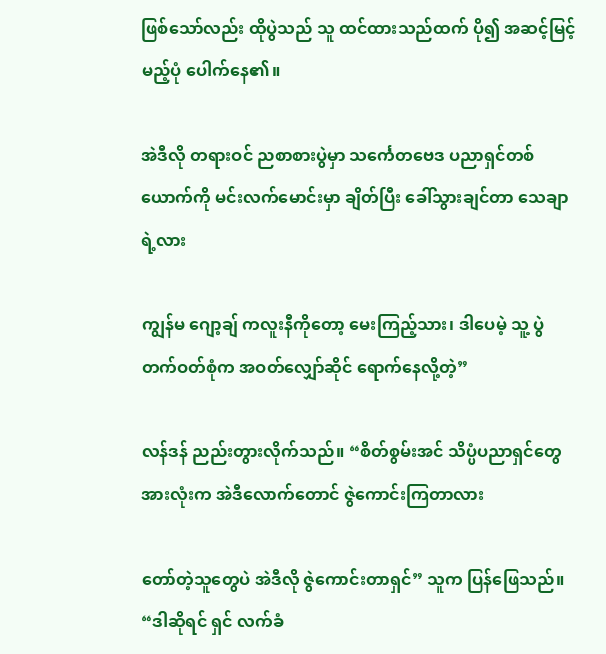ဖြစ်သော်လည်း ထိုပွဲသည် သူ ထင်ထားသည်ထက် ပို၍ အဆင့်မြင့်မည့်ပုံ ပေါက်နေ၏။

အဲဒီလို တရားဝင် ညစာစားပွဲမှာ သင်္ကေတဗေဒ ပညာရှင်တစ်ယောက်ကို မင်းလက်မောင်းမှာ ချိတ်ပြီး ခေါ်သွားချင်တာ သေချာရဲ့လား

ကျွန်မ ဂျော့ချ် ကလူးနီကိုတော့ မေးကြည့်သား၊ ဒါပေမဲ့ သူ့ ပွဲတက်ဝတ်စုံက အဝတ်လျှော်ဆိုင် ရောက်နေလို့တဲ့”

လန်ဒန် ညည်းတွားလိုက်သည်။ “စိတ်စွမ်းအင် သိပ္ပံပညာရှင်တွေ အားလုံးက အဲဒီလောက်တောင် ဇွဲကောင်းကြတာလား

တော်တဲ့သူတွေပဲ အဲဒီလို ဇွဲကောင်းတာရှင်” သူက ပြန်ဖြေသည်။ “ဒါဆိုရင် ရှင် လက်ခံ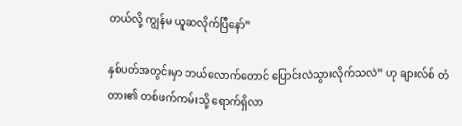တယ်လို့ ကျွန်မ ယူဆလိုက်ပြီနော်”

နှစ်ပတ်အတွင်းမှာ ဘယ်လောက်တောင် ပြောင်းလဲသွားလိုက်သလဲ” ဟု ချားလ်စ် တံတား၏ တစ်ဖက်ကမ်းသို့ ရောက်ရှိလာ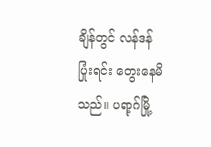ချိန်တွင် လန်ဒန် ပြုံးရင်း တွေးနေမိသည်။ ပရာ့ဂ်မြို့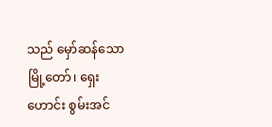သည် မှော်ဆန်သော မြို့တော်၊ ရှေးဟောင်း စွမ်းအင်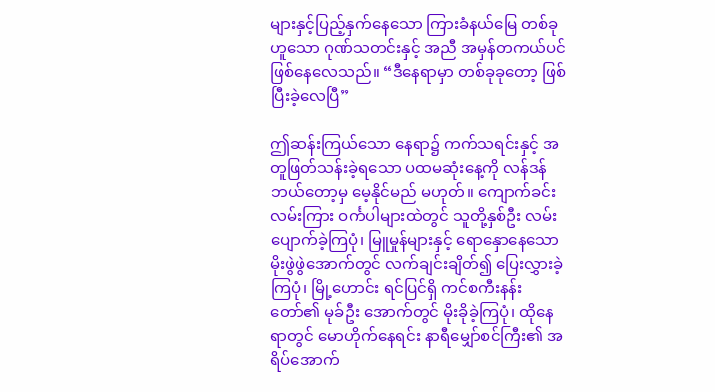များနှင့်ပြည့်နှက်နေသော ကြားခံနယ်မြေ တစ်ခုဟူသော ဂုဏ်သတင်းနှင့် အညီ အမှန်တကယ်ပင် ဖြစ်နေလေသည်။ “ဒီနေရာမှာ တစ်ခုခုတော့ ဖြစ်ပြီးခဲ့လေပြီ”

ဤဆန်းကြယ်သော နေရာ၌ ကက်သရင်းနှင့် အတူဖြတ်သန်းခဲ့ရသော ပထမဆုံးနေ့ကို လန်ဒန် ဘယ်တော့မှ မေ့နိုင်မည် မဟုတ်။ ကျောက်ခင်းလမ်းကြား ဝင်္ကပါများထဲတွင် သူတို့နှစ်ဦး လမ်းပျောက်ခဲ့ကြပုံ၊ မြူမှုန်များနှင့် ရောနှောနေသော မိုးဖွဲဖွဲအောက်တွင် လက်ချင်းချိတ်၍ ပြေးလွှားခဲ့ကြပုံ၊ မြို့ဟောင်း ရင်ပြင်ရှိ ကင်စကီးနန်းတော်၏ မုခ်ဦး အောက်တွင် မိုးခိုခဲ့ကြပုံ၊ ထိုနေရာတွင် မောဟိုက်နေရင်း နာရီမျှော်စင်ကြီး၏ အရိပ်အောက်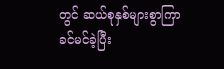တွင် ဆယ်စုနှစ်များစွာကြာ ခင်မင်ခဲ့ပြီး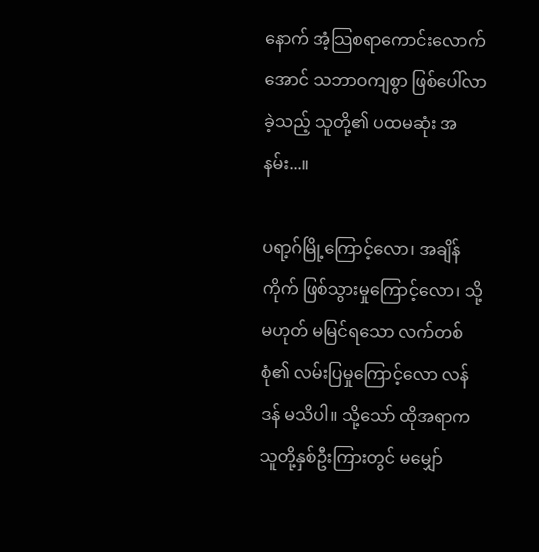နောက် အံ့သြစရာကောင်းလောက်အောင် သဘာဝကျစွာ ဖြစ်ပေါ်လာခဲ့သည့် သူတို့၏ ပထမဆုံး အနမ်း...။

ပရာ့ဂ်မြို့ကြောင့်လော၊ အချိန်ကိုက် ဖြစ်သွားမှုကြောင့်လော၊ သို့မဟုတ် မမြင်ရသော လက်တစ်စုံ၏ လမ်းပြမှုကြောင့်လော လန်ဒန် မသိပါ။ သို့သော် ထိုအရာက သူတို့နှစ်ဦးကြားတွင် မမျှော်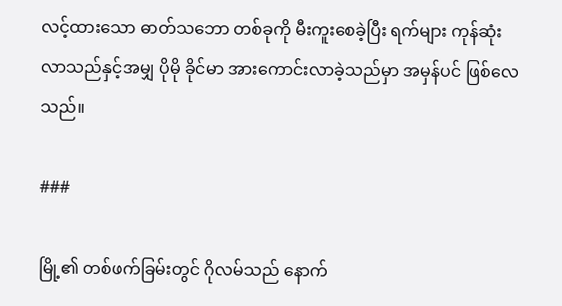လင့်ထားသော ဓာတ်သဘော တစ်ခုကို မီးကူးစေခဲ့ပြီး ရက်များ ကုန်ဆုံးလာသည်နှင့်အမျှ ပိုမို ခိုင်မာ အားကောင်းလာခဲ့သည်မှာ အမှန်ပင် ဖြစ်လေသည်။

###

မြို့၏ တစ်ဖက်ခြမ်းတွင် ဂိုလမ်သည် နောက်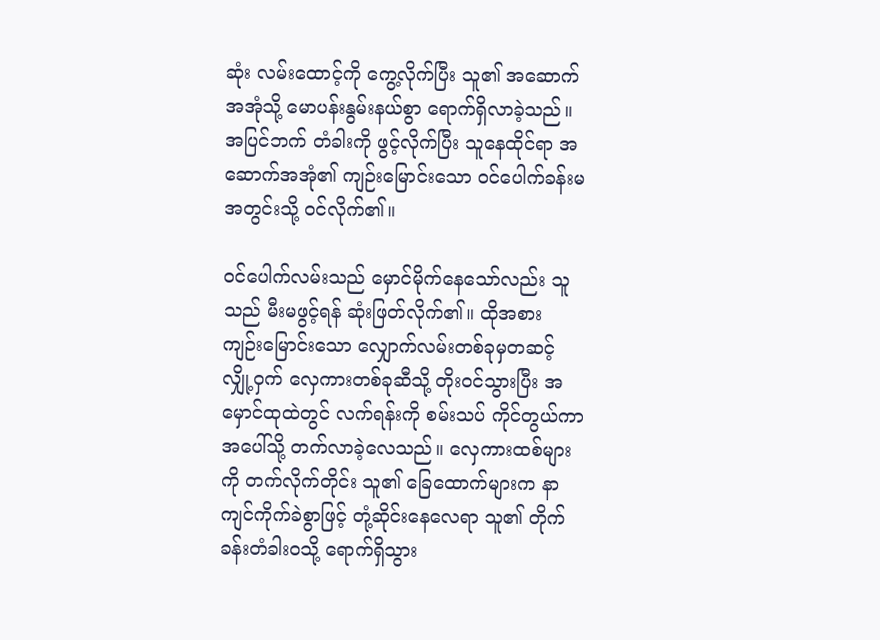ဆုံး လမ်းထောင့်ကို ကွေ့လိုက်ပြီး သူ၏ အဆောက်အအုံသို့ မောပန်းနွမ်းနယ်စွာ ရောက်ရှိလာခဲ့သည်။ အပြင်ဘက် တံခါးကို ဖွင့်လိုက်ပြီး သူနေထိုင်ရာ အဆောက်အအုံ၏ ကျဉ်းမြောင်းသော ဝင်ပေါက်ခန်းမ အတွင်းသို့ ဝင်လိုက်၏။

ဝင်ပေါက်လမ်းသည် မှောင်မိုက်နေသော်လည်း သူသည် မီးမဖွင့်ရန် ဆုံးဖြတ်လိုက်၏။ ထိုအစား ကျဉ်းမြောင်းသော လျှောက်လမ်းတစ်ခုမှတဆင့် လျှို့ဝှက် လှေကားတစ်ခုဆီသို့ တိုးဝင်သွားပြီး အမှောင်ထုထဲတွင် လက်ရန်းကို စမ်းသပ် ကိုင်တွယ်ကာ အပေါ်သို့ တက်လာခဲ့လေသည်။ လှေကားထစ်များကို တက်လိုက်တိုင်း သူ၏ ခြေထောက်များက နာကျင်ကိုက်ခဲစွာဖြင့် တုံ့ဆိုင်းနေလေရာ သူ၏ တိုက်ခန်းတံခါးဝသို့ ရောက်ရှိသွား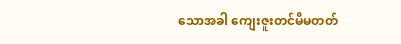သောအခါ ကျေးဇူးတင်မိမတတ်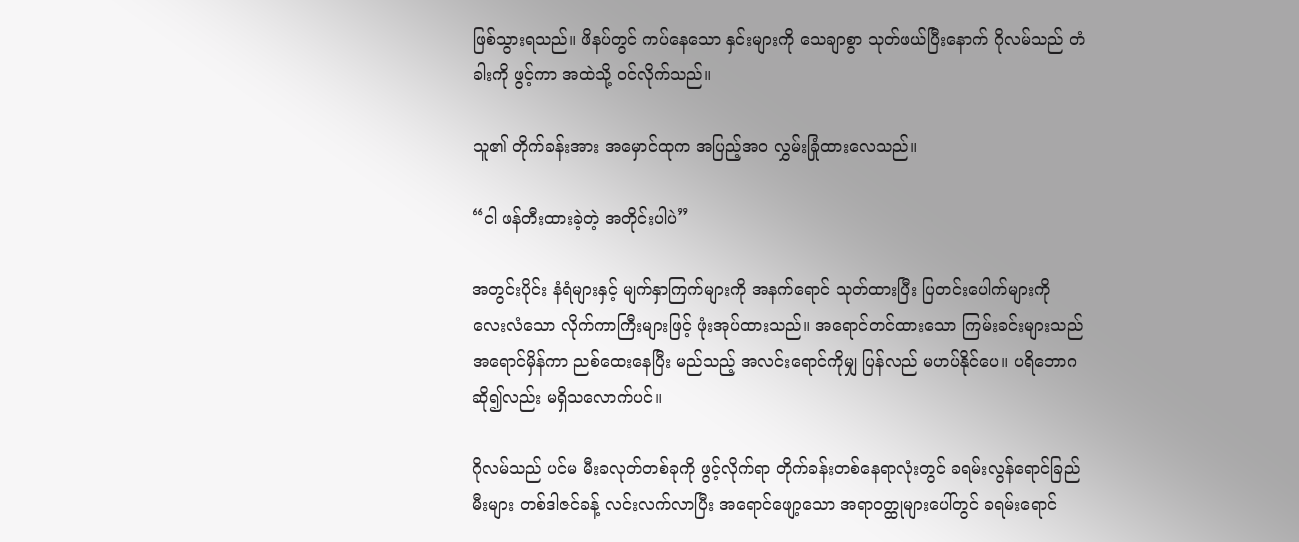ဖြစ်သွားရသည်။ ဖိနပ်တွင် ကပ်နေသော နှင်းများကို သေချာစွာ သုတ်ဖယ်ပြီးနောက် ဂိုလမ်သည် တံခါးကို ဖွင့်ကာ အထဲသို့ ဝင်လိုက်သည်။

သူ၏ တိုက်ခန်းအား အမှောင်ထုက အပြည့်အဝ လွှမ်းခြုံထားလေသည်။

“ငါ ဖန်တီးထားခဲ့တဲ့ အတိုင်းပါပဲ”

အတွင်းပိုင်း နံရံများနှင့် မျက်နှာကြက်များကို အနက်ရောင် သုတ်ထားပြီး ပြတင်းပေါက်များကို လေးလံသော လိုက်ကာကြီးများဖြင့် ဖုံးအုပ်ထားသည်။ အရောင်တင်ထားသော ကြမ်းခင်းများသည် အရောင်မှိန်ကာ ညစ်ထေးနေပြီး မည်သည့် အလင်းရောင်ကိုမျှ ပြန်လည် မဟပ်နိုင်ပေ။ ပရိဘောဂ ဆို၍လည်း မရှိသလောက်ပင်။

ဂိုလမ်သည် ပင်မ မီးခလုတ်တစ်ခုကို ဖွင့်လိုက်ရာ တိုက်ခန်းတစ်နေရာလုံးတွင် ခရမ်းလွန်ရောင်ခြည်မီးများ တစ်ဒါဇင်ခန့် လင်းလက်လာပြီး အရောင်ဖျော့သော အရာဝတ္ထုများပေါ်တွင် ခရမ်းရောင်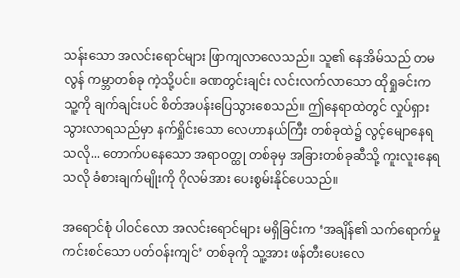သန်းသော အလင်းရောင်များ ဖြာကျလာလေသည်။ သူ၏ နေအိမ်သည် တမလွန် ကမ္ဘာတစ်ခု ကဲ့သို့ပင်။ ခဏတွင်းချင်း လင်းလက်လာသော ထိုရှုခင်းက သူ့ကို ချက်ချင်းပင် စိတ်အပန်းပြေသွားစေသည်။ ဤနေရာထဲတွင် လှုပ်ရှားသွားလာရသည်မှာ နက်ရှိုင်းသော လေဟာနယ်ကြီး တစ်ခုထဲ၌ လွင့်မျောနေရသလို... တောက်ပနေသော အရာဝတ္ထု တစ်ခုမှ အခြားတစ်ခုဆီသို့ ကူးလူးနေရသလို ခံစားချက်မျိုးကို ဂိုလမ်အား ပေးစွမ်းနိုင်ပေသည်။

အရောင်စုံ ပါဝင်လော အလင်းရောင်များ မရှိခြင်းက ‘အချိန်၏ သက်ရောက်မှု ကင်းစင်သော ပတ်ဝန်းကျင်’ တစ်ခုကို သူ့အား ဖန်တီးပေးလေ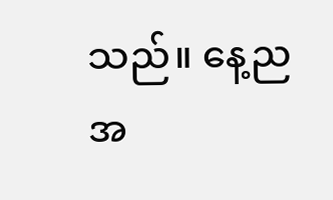သည်။ နေ့ည အ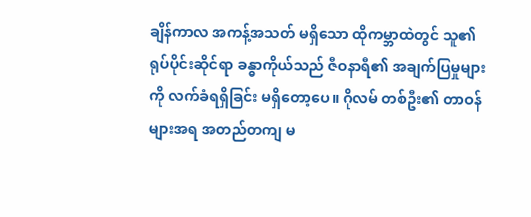ချိန်ကာလ အကန့်အသတ် မရှိသော ထိုကမ္ဘာထဲတွင် သူ၏ ရုပ်ပိုင်းဆိုင်ရာ ခန္ဓာကိုယ်သည် ဇီဝနာရီ၏ အချက်ပြမှုများကို လက်ခံရရှိခြင်း မရှိတော့ပေ။ ဂိုလမ် တစ်ဦး၏ တာဝန်များအရ အတည်တကျ မ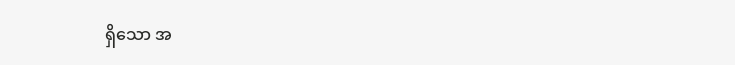ရှိသော အ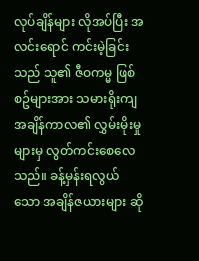လုပ်ချိန်များ လိုအပ်ပြီး အလင်းရောင် ကင်းမဲ့ခြင်းသည် သူ၏ ဇီဝကမ္မ ဖြစ်စဥ်များအား သမားရိုးကျ အချိန်ကာလ၏ လွှမ်းမိုးမှုများမှ လွတ်ကင်းစေလေသည်။ ခန့်မှန်းရလွယ်သော အချိန်ဇယားများ ဆို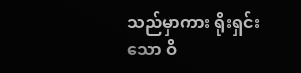သည်မှာကား ရိုးရှင်းသော ဝိ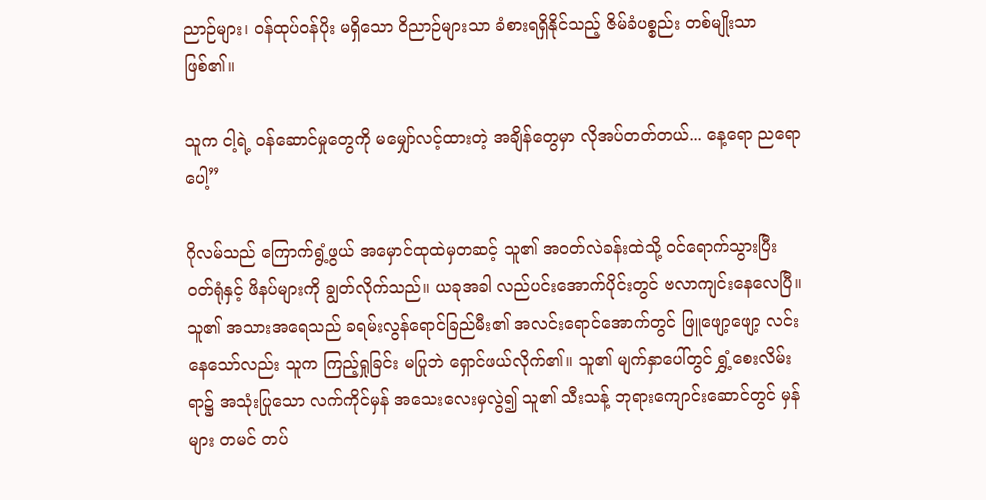ညာဉ်များ၊ ဝန်ထုပ်ဝန်ပိုး မရှိသော ဝိညာဉ်များသာ ခံစားရရှိနိုင်သည့် ဇိမ်ခံပစ္စည်း တစ်မျိုးသာ ဖြစ်၏။

သူက ငါ့ရဲ့ ဝန်ဆောင်မှုတွေကို မမျှော်လင့်ထားတဲ့ အချိန်တွေမှာ လိုအပ်တတ်တယ်... နေ့ရော ညရောပေါ့”

ဂိုလမ်သည် ကြောက်ရွံ့ဖွယ် အမှောင်ထုထဲမှတဆင့် သူ၏ အဝတ်လဲခန်းထဲသို့ ဝင်ရောက်သွားပြီး ဝတ်ရုံနှင့် ဖိနပ်များကို ချွတ်လိုက်သည်။ ယခုအခါ လည်ပင်းအောက်ပိုင်းတွင် ဗလာကျင်းနေလေပြီ။ သူ၏ အသားအရေသည် ခရမ်းလွန်ရောင်ခြည်မီး၏ အလင်းရောင်အောက်တွင် ဖြူဖျော့ဖျော့ လင်းနေသော်လည်း သူက ကြည့်ရှုခြင်း မပြုဘဲ ရှောင်ဖယ်လိုက်၏။ သူ၏ မျက်နှာပေါ်တွင် ရွှံ့စေးလိမ်းရာ၌ အသုံးပြုသော လက်ကိုင်မှန် အသေးလေးမှလွဲ၍ သူ၏ သီးသန့် ဘုရားကျောင်းဆောင်တွင် မှန်များ တမင် တပ်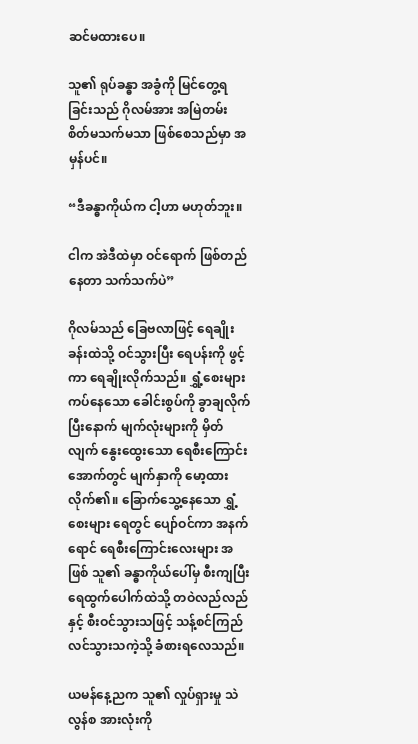ဆင်မထားပေ။

သူ၏ ရုပ်ခန္ဓာ အခွံကို မြင်တွေ့ရခြင်းသည် ဂိုလမ်အား အမြဲတမ်း စိတ်မသက်မသာ ဖြစ်စေသည်မှာ အမှန်ပင်။

“ဒီခန္ဓာကိုယ်က ငါ့ဟာ မဟုတ်ဘူး။

ငါက အဲဒီထဲမှာ ဝင်ရောက် ဖြစ်တည်နေတာ သက်သက်ပဲ”

ဂိုလမ်သည် ခြေဗလာဖြင့် ရေချိုးခန်းထဲသို့ ဝင်သွားပြီး ရေပန်းကို ဖွင့်ကာ ရေချိုးလိုက်သည်။ ရွှံ့စေးများ ကပ်နေသော ခေါင်းစွပ်ကို ခွာချလိုက်ပြီးနောက် မျက်လုံးများကို မှိတ်လျက် နွေးထွေးသော ရေစီးကြောင်းအောက်တွင် မျက်နှာကို မော့ထားလိုက်၏။ ခြောက်သွေ့နေသော ရွှံ့စေးများ ရေတွင် ပျော်ဝင်ကာ အနက်ရောင် ရေစီးကြောင်းလေးများ အဖြစ် သူ၏ ခန္ဓာကိုယ်ပေါ်မှ စီးကျပြီး ရေထွက်ပေါက်ထဲသို့ တဝဲလည်လည်နှင့် စီးဝင်သွားသဖြင့် သန့်စင်ကြည်လင်သွားသကဲ့သို့ ခံစားရလေသည်။

ယမန်နေ့ညက သူ၏ လှုပ်ရှားမှု သဲလွန်စ အားလုံးကို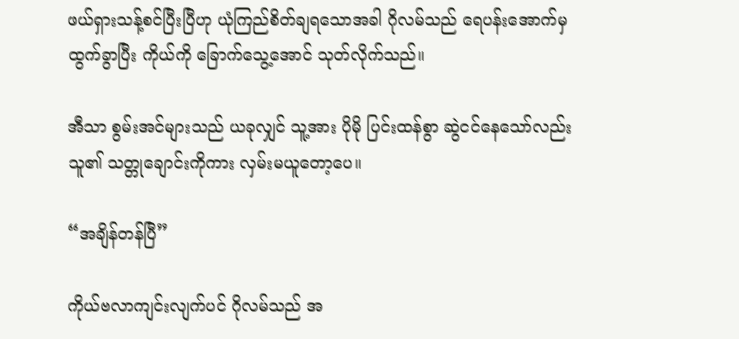ဖယ်ရှားသန့်စင်ပြီးပြီဟု ယုံကြည်စိတ်ချရသောအခါ ဂိုလမ်သည် ရေပန်းအောက်မှ ထွက်ခွာပြီး ကိုယ်ကို ခြောက်သွေ့အောင် သုတ်လိုက်သည်။

အီသာ စွမ်းအင်များသည် ယခုလျှင် သူ့အား ပိုမို ပြင်းထန်စွာ ဆွဲငင်နေသော်လည်း သူ၏ သတ္တုချောင်းကိုကား လှမ်းမယူတော့ပေ။

“အချိန်တန်ပြီ”

ကိုယ်ဗလာကျင်းလျက်ပင် ဂိုလမ်သည် အ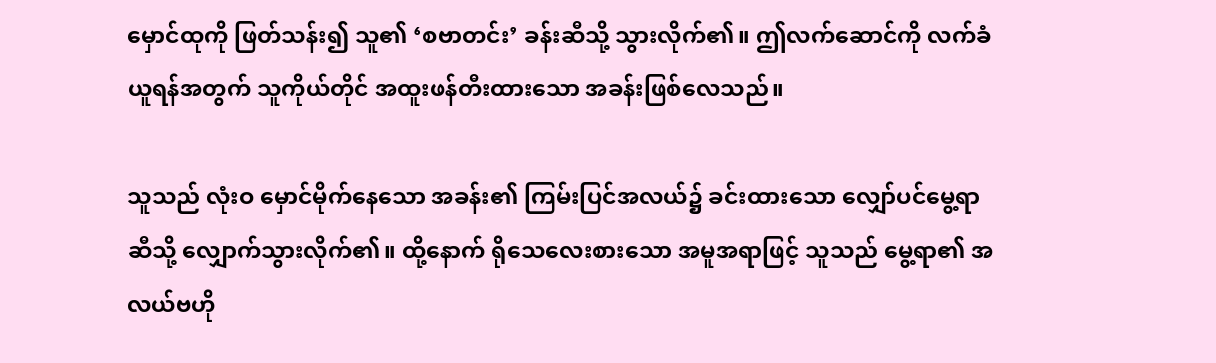မှောင်ထုကို ဖြတ်သန်း၍ သူ၏ ‘စဗာတင်း’ ခန်းဆီသို့ သွားလိုက်၏။ ဤလက်ဆောင်ကို လက်ခံယူရန်အတွက် သူကိုယ်တိုင် အထူးဖန်တီးထားသော အခန်းဖြစ်လေသည်။

သူသည် လုံးဝ မှောင်မိုက်နေသော အခန်း၏ ကြမ်းပြင်အလယ်၌ ခင်းထားသော လျှော်ပင်မွေ့ရာ ဆီသို့ လျှောက်သွားလိုက်၏။ ထို့နောက် ရိုသေလေးစားသော အမူအရာဖြင့် သူသည် မွေ့ရာ၏ အလယ်ဗဟို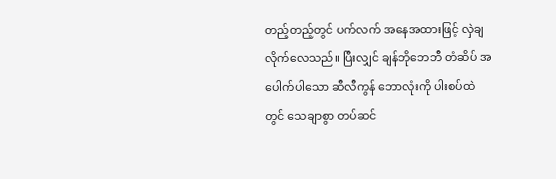တည့်တည့်တွင် ပက်လက် အနေအထားဖြင့် လှဲချလိုက်လေသည်။ ပြီးလျှင် ချန်ဘိုဘေဘီ တံဆိပ် အပေါက်ပါသော ဆီလီကွန် ဘောလုံးကို ပါးစပ်ထဲတွင် သေချာစွာ တပ်ဆင်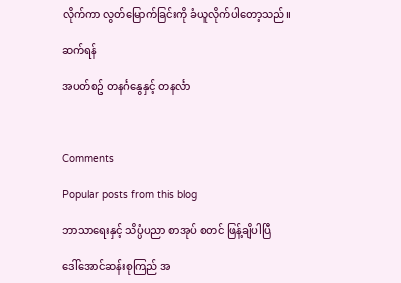လိုက်ကာ လွတ်မြောက်ခြင်းကို ခံယူလိုက်ပါတော့သည်။

ဆက်ရန်

အပတ်စဥ် တနင်္ဂနွေနှင့် တနင်္လာ



Comments

Popular posts from this blog

ဘာသာရေးနှင့် သိပ္ပံပညာ စာအုပ် စတင် ဖြန့်ချိပါပြီ

ဒေါ်အောင်ဆန်းစုကြည် အ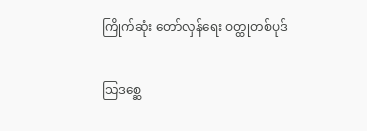ကြိုက်ဆုံး တော်လှန်ရေး ဝတ္ထုတစ်ပုဒ်

သြဒစ္ဆေ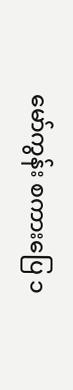မော်ကွန်း စကားပြေ ၁